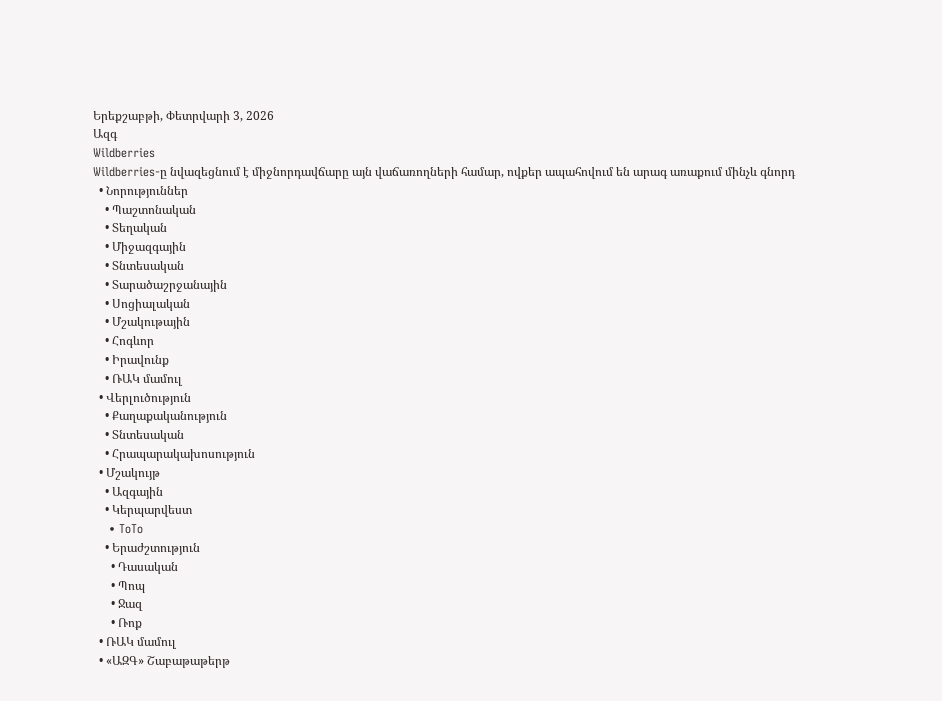Երեքշաբթի, Փետրվարի 3, 2026
Ազգ
Wildberries
Wildberries-ը նվազեցնում է միջնորդավճարը այն վաճառողների համար, ովքեր ապահովում են արագ առաքում մինչև գնորդ
  • Նորություններ
    • Պաշտոնական
    • Տեղական
    • Միջազգային
    • Տնտեսական
    • Տարածաշրջանային
    • Սոցիալական
    • Մշակութային
    • Հոգևոր
    • Իրավունք
    • ՌԱԿ մամուլ
  • Վերլուծություն
    • Քաղաքականություն
    • Տնտեսական
    • Հրապարակախոսություն
  • Մշակույթ
    • Ազգային
    • Կերպարվեստ
    • ToTo
    • Երաժշտություն
      • Դասական
      • Պոպ
      • Ջազ
      • Ռոք
  • ՌԱԿ մամուլ
  • «ԱԶԳ» Շաբաթաթերթ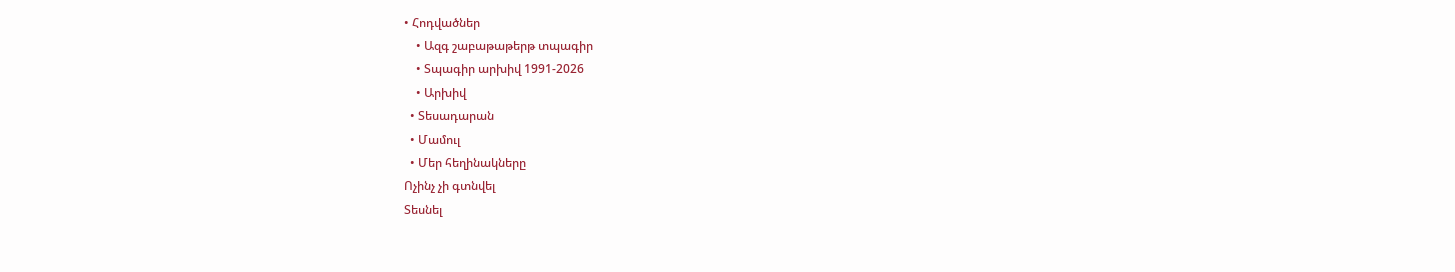• Հոդվածներ
    • Ազգ շաբաթաթերթ տպագիր
    • Տպագիր արխիվ 1991-2026
    • Արխիվ
  • Տեսադարան
  • Մամուլ
  • Մեր հեղինակները
Ոչինչ չի գտնվել
Տեսնել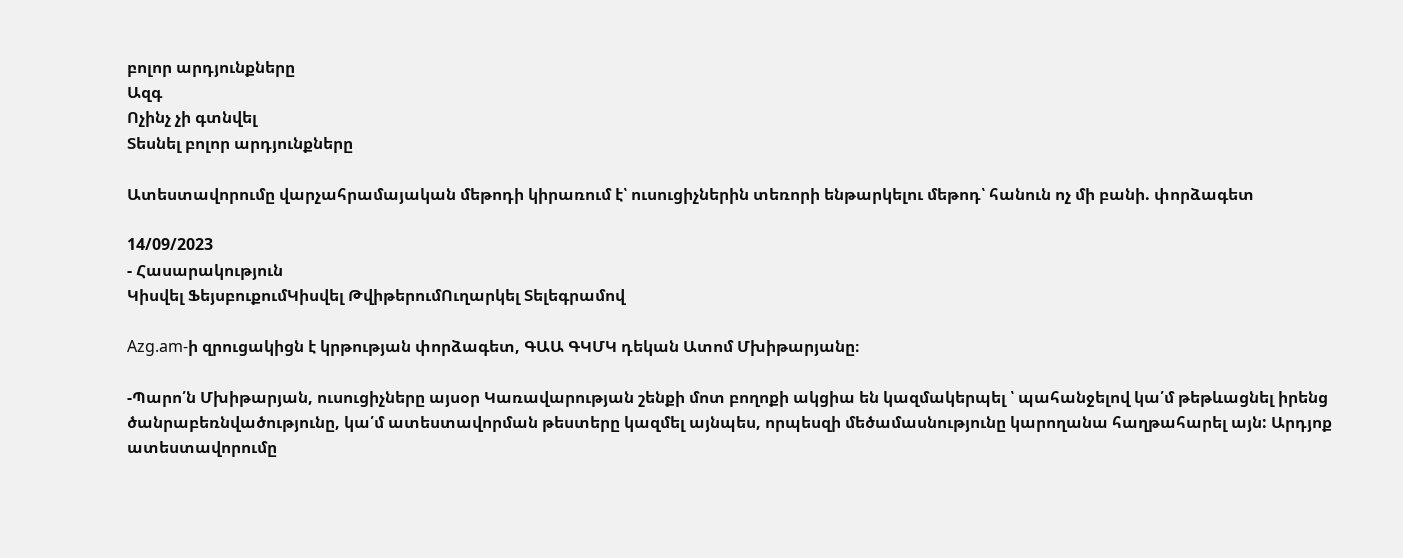բոլոր արդյունքները
Ազգ
Ոչինչ չի գտնվել
Տեսնել բոլոր արդյունքները

Ատեստավորումը վարչահրամայական մեթոդի կիրառում է՝ ուսուցիչներին տեռորի ենթարկելու մեթոդ՝ հանուն ոչ մի բանի. փորձագետ

14/09/2023
- Հասարակություն
Կիսվել ՖեյսբուքումԿիսվել ԹվիթերումՈւղարկել Տելեգրամով

Azg.am-ի զրուցակիցն է կրթության փորձագետ, ԳԱԱ ԳԿՄԿ դեկան Ատոմ Մխիթարյանը։

-Պարո՛ն Մխիթարյան, ուսուցիչները այսօր Կառավարության շենքի մոտ բողոքի ակցիա են կազմակերպել ՝ պահանջելով կա՛մ թեթևացնել իրենց ծանրաբեռնվածությունը, կա՛մ ատեստավորման թեստերը կազմել այնպես, որպեսզի մեծամասնությունը կարողանա հաղթահարել այն: Արդյոք ատեստավորումը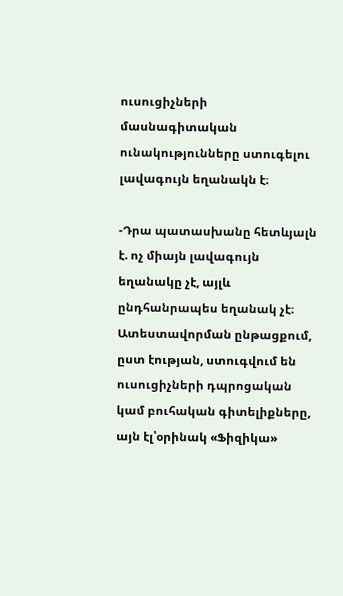ուսուցիչների մասնագիտական ունակությունները ստուգելու լավագույն եղանակն է։

-Դրա պատասխանը հետևյալն է. ոչ միայն լավագույն եղանակը չէ, այլև ընդհանրապես եղանակ չէ։ Ատեստավորման ընթացքում, ըստ էության, ստուգվում են ուսուցիչների դպրոցական կամ բուհական գիտելիքները, այն էլ՝օրինակ «Ֆիզիկա»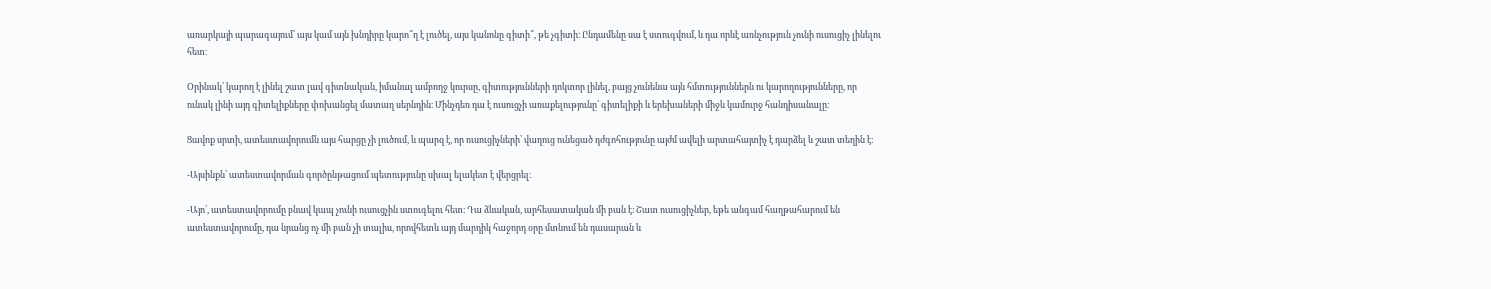առարկայի պարագայում՝ այս կամ այն խնդիրը կարո՞ղ է լուծել, այս կանոնը գիտի՞, թե չգիտի։ Ընդամենը սա է ստուգվում, և դա որևէ առնչություն չունի ուսուցիչ լինելու հետ։

Օրինակ՝ կարող է լինել շատ լավ գիտնական, իմանալ ամբողջ կուրսը, գիտությունների դոկտոր լինել, բայց չունենա այն հմտություններն ու կարողությունները, որ ունակ լինի այդ գիտելիքները փոխանցել մատաղ սերնդին։ Մինչդեռ դա է ուսուցչի առաքելությունը՝ գիտելիքի և երեխաների միջև կամուրջ հանդիսանալը։

Ցավոք սրտի, ատեստավորումն այս հարցը չի լուծում, և պարզ է, որ ուսուցիչների՝ վաղուց ունեցած դժգոհությունը այժմ ավելի արտահայտիչ է դարձել և շատ տեղին է։

-Այսինքն՝ ատեստավորման գործընթացում պետությունը սխալ ելակետ է վերցրել։

-Այո՛, ատեստավորումը բնավ կապ չունի ուսուցչին ստուգելու հետ։ Դա ձևական, արհեսատական մի բան է։ Շատ ուսուցիչներ, եթե անգամ հաղթահարում են ատեստավորումը, դա նրանց ոչ մի բան չի տալիս, որովհետև այդ մարդիկ հաջորդ օրը մտնում են դասարան և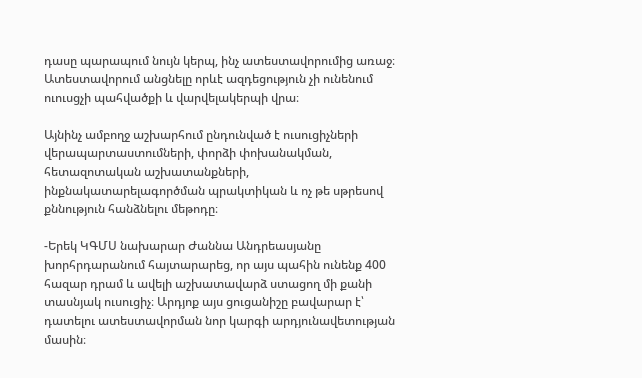դասը պարապում նույն կերպ, ինչ ատեստավորումից առաջ։ Ատեստավորում անցնելը որևէ ազդեցություն չի ունենում ուուսցչի պահվածքի և վարվելակերպի վրա։

Այնինչ ամբողջ աշխարհում ընդունված է ուսուցիչների վերապարտաստումների, փորձի փոխանակման, հետազոտական աշխատանքների, ինքնակատարելագործման պրակտիկան և ոչ թե սթրեսով քննություն հանձնելու մեթոդը։

-Երեկ ԿԳՄՍ նախարար Ժաննա Անդրեասյանը խորհրդարանում հայտարարեց, որ այս պահին ունենք 400 հազար դրամ և ավելի աշխատավարձ ստացող մի քանի տասնյակ ուսուցիչ։ Արդյոք այս ցուցանիշը բավարար է՝ դատելու ատեստավորման նոր կարգի արդյունավետության մասին։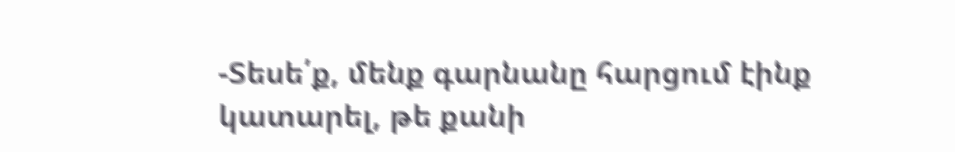-Տեսե՛ք, մենք գարնանը հարցում էինք կատարել, թե քանի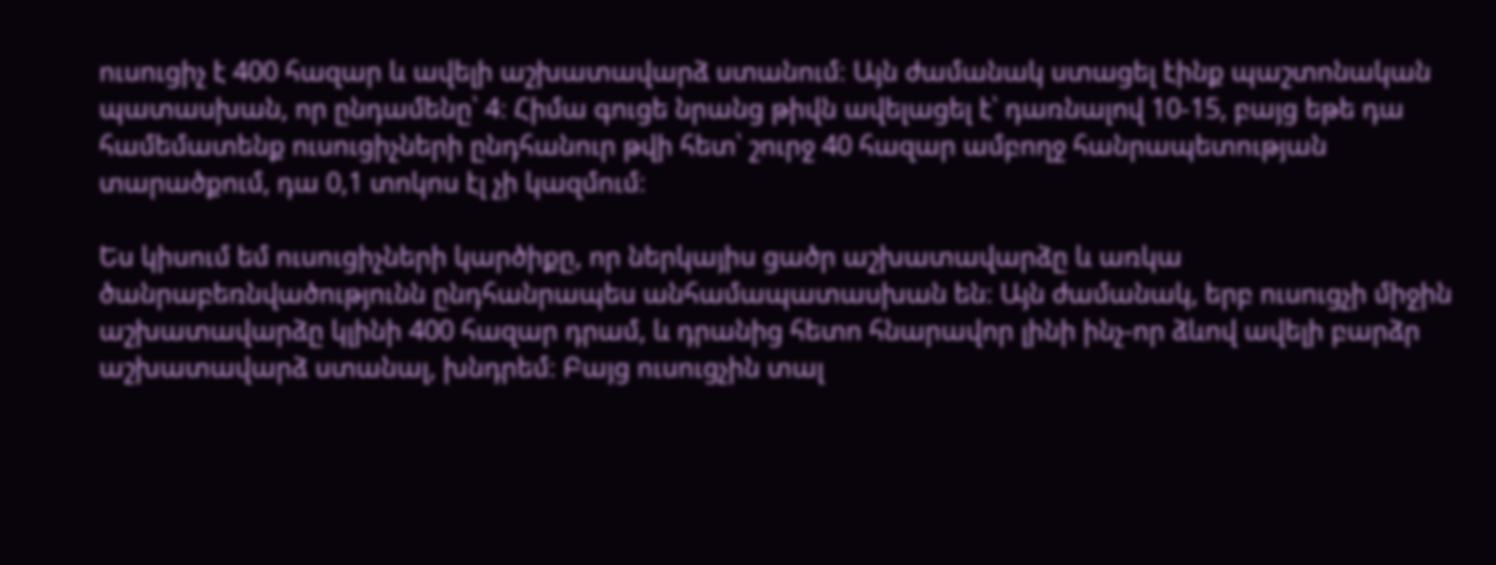ուսուցիչ է 400 հազար և ավելի աշխատավարձ ստանում։ Այն ժամանակ ստացել էինք պաշտոնական պատասխան, որ ընդամենը՝ 4։ Հիմա գուցե նրանց թիվն ավելացել է՝ դառնալով 10-15, բայց եթե դա համեմատենք ուսուցիչների ընդհանուր թվի հետ՝ շուրջ 40 հազար ամբողջ հանրապետության տարածքում, դա 0,1 տոկոս էլ չի կազմում։

Ես կիսում եմ ուսուցիչների կարծիքը, որ ներկայիս ցածր աշխատավարձը և առկա ծանրաբեռնվածությունն ընդհանրապես անհամապատասխան են։ Այն ժամանակ, երբ ուսուցչի միջին աշխատավարձը կլինի 400 հազար դրամ, և դրանից հետո հնարավոր լինի ինչ-որ ձևով ավելի բարձր աշխատավարձ ստանալ, խնդրեմ։ Բայց ուսուցչին տալ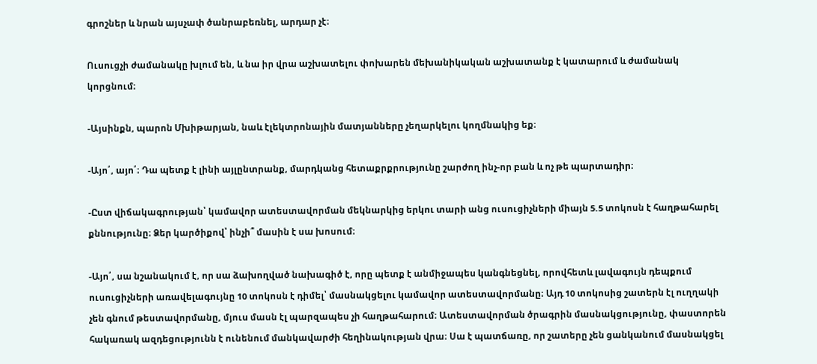գրոշներ և նրան այսչափ ծանրաբեռնել, արդար չէ։

Ուսուցչի ժամանակը խլում են, և նա իր վրա աշխատելու փոխարեն մեխանիկական աշխատանք է կատարում և ժամանակ կորցնում։

-Այսինքն, պարոն Մխիթարյան, նաև էլեկտրոնային մատյանները չեղարկելու կողմնակից եք։

-Այո՛, այո՛։ Դա պետք է լինի այլընտրանք, մարդկանց հետաքրքրությունը շարժող ինչ-որ բան և ոչ թե պարտադիր։

-Ըստ վիճակագրության՝ կամավոր ատեստավորման մեկնարկից երկու տարի անց ուսուցիչների միայն 5.5 տոկոսն է հաղթահարել քննությունը։ Ձեր կարծիքով՝ ինչի՞ մասին է սա խոսում։

-Այո՛, սա նշանակում է, որ սա ձախողված նախագիծ է, որը պետք է անմիջապես կանգնեցնել, որովհետև լավագույն դեպքում ուսուցիչների առավելագույնը 10 տոկոսն է դիմել՝ մասնակցելու կամավոր ատեստավորմանը։ Այդ 10 տոկոսից շատերն էլ ուղղակի չեն գնում թեստավորմանը, մյուս մասն էլ պարզապես չի հաղթահարում։ Ատեստավորման ծրագրին մասնակցությունը, փաստորեն հակառակ ազդեցությունն է ունենում մանկավարժի հեղինակության վրա։ Սա է պատճառը, որ շատերը չեն ցանկանում մասնակցել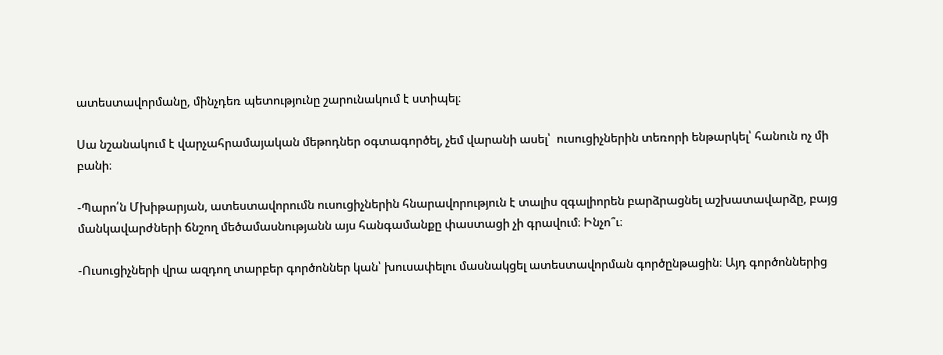ատեստավորմանը, մինչդեռ պետությունը շարունակում է ստիպել։

Սա նշանակում է վարչահրամայական մեթոդներ օգտագործել, չեմ վարանի ասել՝  ուսուցիչներին տեռորի ենթարկել՝ հանուն ոչ մի բանի։

-Պարո՛ն Մխիթարյան, ատեստավորումն ուսուցիչներին հնարավորություն է տալիս զգալիորեն բարձրացնել աշխատավարձը, բայց մանկավարժների ճնշող մեծամասնությանն այս հանգամանքը փաստացի չի գրավում։ Ինչո՞ւ։

-Ուսուցիչների վրա ազդող տարբեր գործոններ կան՝ խուսափելու մասնակցել ատեստավորման գործընթացին։ Այդ գործոններից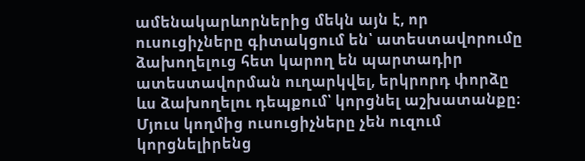ամենակարևորներից մեկն այն է, որ ուսուցիչները գիտակցում են՝ ատեստավորումը ձախողելուց հետ կարող են պարտադիր ատեստավորման ուղարկվել, երկրորդ փորձը ևս ձախողելու դեպքում՝ կորցնել աշխատանքը։ Մյուս կողմից ուսուցիչները չեն ուզում կորցնելիրենց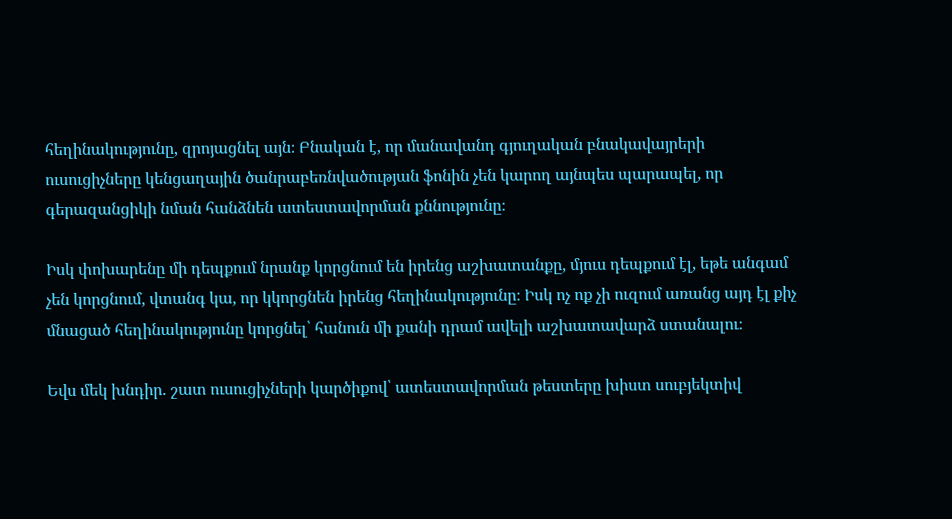հեղինակությունը, զրոյացնել այն։ Բնական է, որ մանավանդ գյուղական բնակավայրերի ուսուցիչները կենցաղային ծանրաբեռնվածության ֆոնին չեն կարող այնպես պարապել, որ գերազանցիկի նման հանձնեն ատեստավորման քննությունը։

Իսկ փոխարենը մի դեպքում նրանք կորցնում են իրենց աշխատանքը, մյուս դեպքում էլ, եթե անգամ չեն կորցնում, վտանգ կա, որ կկորցնեն իրենց հեղինակությունը։ Իսկ ոչ ոք չի ուզում առանց այդ էլ քիչ մնացած հեղինակությունը կորցնել՝ հանուն մի քանի դրամ ավելի աշխատավարձ ստանալու։

Եվս մեկ խնդիր. շատ ուսուցիչների կարծիքով՝ ատեստավորման թեստերը խիստ սուբյեկտիվ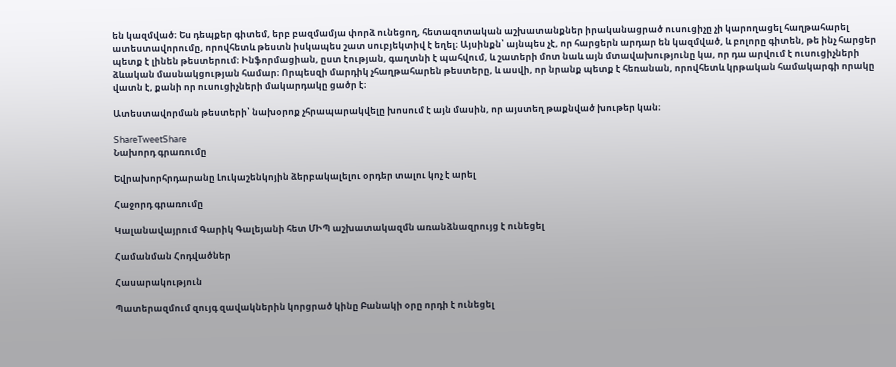են կազմված։ Ես դեպքեր գիտեմ, երբ բազմամյա փորձ ունեցող, հետազոտական աշխատանքներ իրականացրած ուսուցիչը չի կարողացել հաղթահարել ատեստավորումը, որովհետև թեստն իսկապես շատ սուբյեկտիվ է եղել։ Այսինքն՝ այնպես չէ, որ հարցերն արդար են կազմված, և բոլորը գիտեն, թե ինչ հարցեր պետք է լինեն թեստերում։ Ինֆորմացիան, ըստ էության, գաղտնի է պահվում, և շատերի մոտ նաև այն մտավախությունը կա, որ դա արվում է ուսուցիչների ձևական մասնակցության համար։ Որպեսզի մարդիկ չհաղթահարեն թեստերը, և ասվի, որ նրանք պետք է հեռանան, որովհետև կրթական համակարգի որակը վատն է, քանի որ ուսուցիչների մակարդակը ցածր է։

Ատեստավորման թեստերի՝ նախօրոք չհրապարակվելը խոսում է այն մասին, որ այստեղ թաքնված խութեր կան։

ShareTweetShare
Նախորդ գրառումը

Եվրախորհրդարանը Լուկաշենկոյին ձերբակալելու օրդեր տալու կոչ է արել

Հաջորդ գրառումը

Կալանավայրում Գարիկ Գալեյանի հետ ՄԻՊ աշխատակազմն առանձնազրույց է ունեցել

Համանման Հոդվածներ

Հասարակություն

Պատերազմում զույգ զավակներին կորցրած կինը Բանակի օրը որդի է ունեցել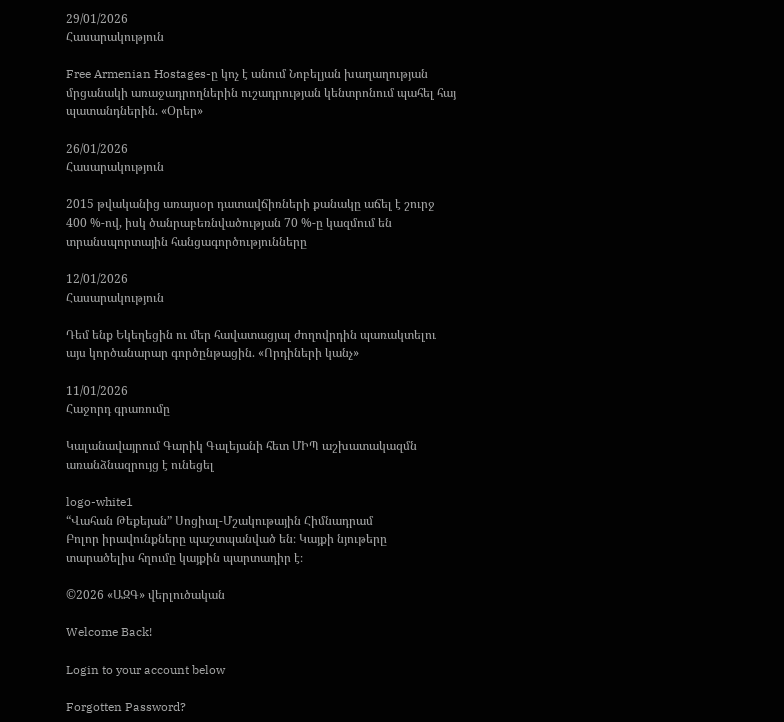29/01/2026
Հասարակություն

Free Armenian Hostages-ը կոչ է անում Նոբելյան խաղաղության մրցանակի առաջադրողներին ուշադրության կենտրոնում պահել հայ պատանդներին. «Օրեր»

26/01/2026
Հասարակություն

2015 թվականից առայսօր դատավճիռների քանակը աճել է շուրջ 400 %-ով, իսկ ծանրաբեռնվածության 70 %-ը կազմում են տրանսպորտային հանցագործությունները

12/01/2026
Հասարակություն

Դեմ ենք Եկեղեցին ու մեր հավատացյալ ժողովրդին պառակտելու այս կործանարար գործընթացին. «Որդիների կանչ»

11/01/2026
Հաջորդ գրառումը

Կալանավայրում Գարիկ Գալեյանի հետ ՄԻՊ աշխատակազմն առանձնազրույց է ունեցել

logo-white1
“Վահան Թեքեյան” Սոցիալ-Մշակութային Հիմնադրամ
Բոլոր իրավունքները պաշտպանված են։ Կայքի նյութերը տարածելիս հղումը կայքին պարտադիր է։

©2026 «ԱԶԳ» վերլուծական

Welcome Back!

Login to your account below

Forgotten Password?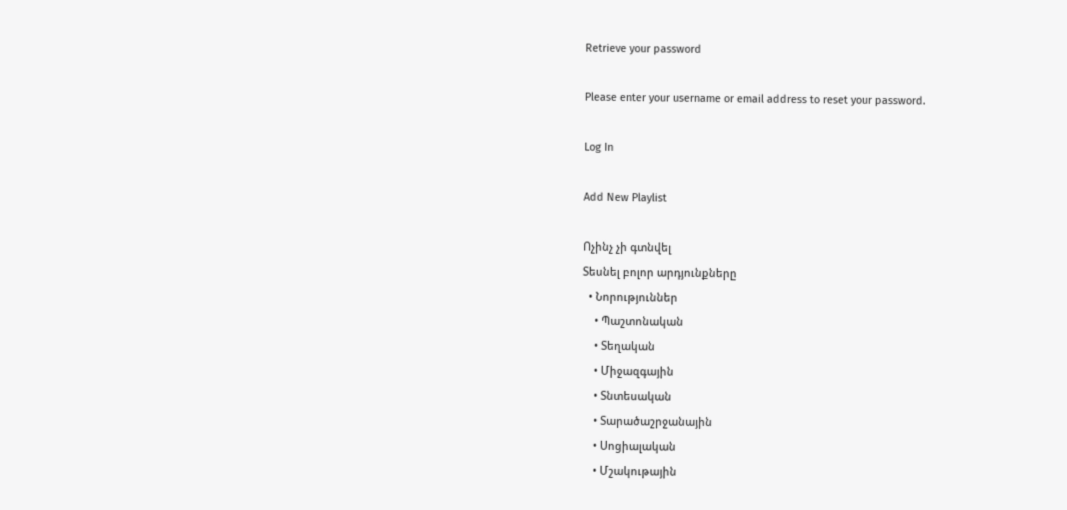Retrieve your password

Please enter your username or email address to reset your password.

Log In

Add New Playlist

Ոչինչ չի գտնվել
Տեսնել բոլոր արդյունքները
  • Նորություններ
    • Պաշտոնական
    • Տեղական
    • Միջազգային
    • Տնտեսական
    • Տարածաշրջանային
    • Սոցիալական
    • Մշակութային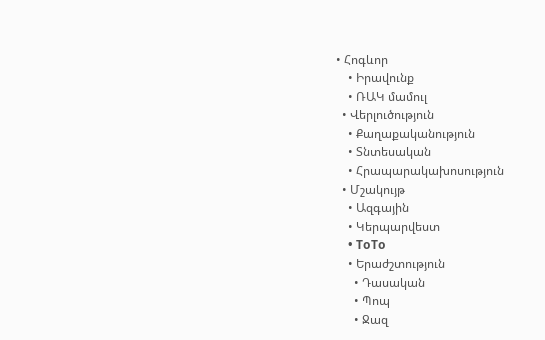• Հոգևոր
    • Իրավունք
    • ՌԱԿ մամուլ
  • Վերլուծություն
    • Քաղաքականություն
    • Տնտեսական
    • Հրապարակախոսություն
  • Մշակույթ
    • Ազգային
    • Կերպարվեստ
    • ToTo
    • Երաժշտություն
      • Դասական
      • Պոպ
      • Ջազ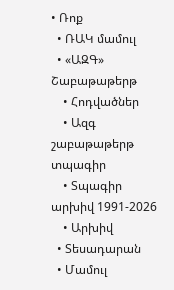• Ռոք
  • ՌԱԿ մամուլ
  • «ԱԶԳ» Շաբաթաթերթ
    • Հոդվածներ
    • Ազգ շաբաթաթերթ տպագիր
    • Տպագիր արխիվ 1991-2026
    • Արխիվ
  • Տեսադարան
  • Մամուլ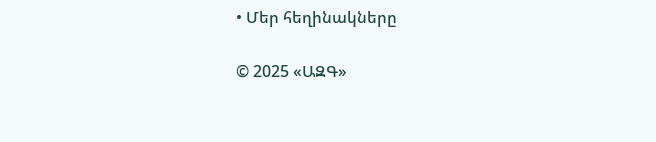• Մեր հեղինակները

© 2025 «ԱԶԳ»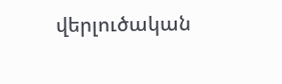վերլուծական